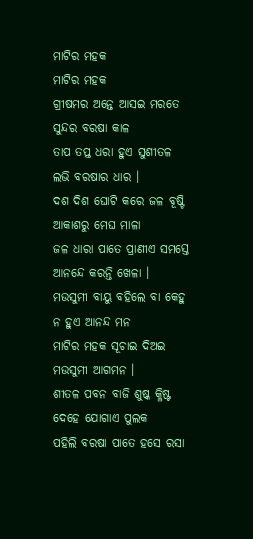ମାଟିର ମହକ
ମାଟିର ମହକ
ଗ୍ରୀଷମର ଅନ୍ତେ ଆସଇ ମରତେ
ସୁନ୍ଦର ବରଷା କାଳ
ତାପ ତପ୍ତ ଧରା ହୁଏ ସୁଶୀତଳ
ଲଭି ବରଷାର ଧାର ।
ଦଶ ଦିଶ ଘୋଟି କରେ ଜଳ ବୂଷ୍ଟି
ଆକାଶରୁ ମେଘ ମାଳା
ଜଳ ଧାରା ପାତେ ପ୍ରାଣୀଏ ସମସ୍ତେ
ଆନନ୍ଦେ କରନ୍ତି ଖେଳା ।
ମଉସୁମୀ ବାୟୁ ବହିଲେ ବା କେହୁ
ନ ହୁଏ ଆନନ୍ଦ ମନ
ମାଟିର ମହକ ସୂଚାଇ ଦିଅଇ
ମଉସୁମୀ ଆଗମନ ।
ଶୀତଳ ପବନ ବାଜି ଶୁଷ୍କ କ୍ଳିଷ୍ଟ
ଦେହେ ଯୋଗାଏ ପୁଲକ
ପହିଲି ବରଷା ପାତେ ହସେ ରସା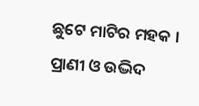ଛୁଟେ ମାଟିର ମହକ ।
ପ୍ରାଣୀ ଓ ଉଦ୍ଭିଦ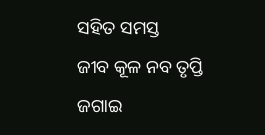ସହିତ ସମସ୍ତ
ଜୀବ କୂଳ ନବ ତୃପ୍ତି
ଜଗାଇ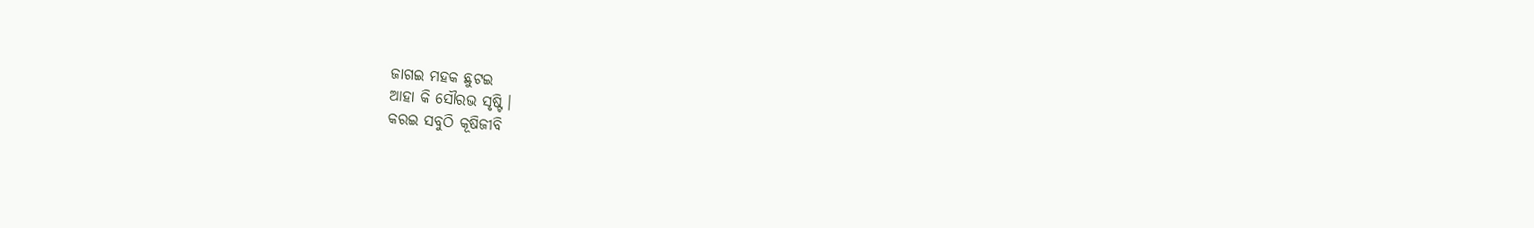ଜାଗଇ ମହକ ଛୁଟଇ
ଆହା କି ସୌରଭ ସୃଷ୍ଟି ।
କରଇ ସବୁଠି କୂଷିଜୀବି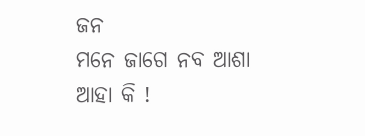ଜନ
ମନେ ଜାଗେ ନବ ଆଶା
ଆହା କି !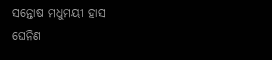ସନ୍ତୋଷ ମଧୁମୟୀ ହାସ
ଘେନିଣ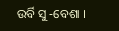ଉର୍ବି ସୁ ‐ବେଶା ।